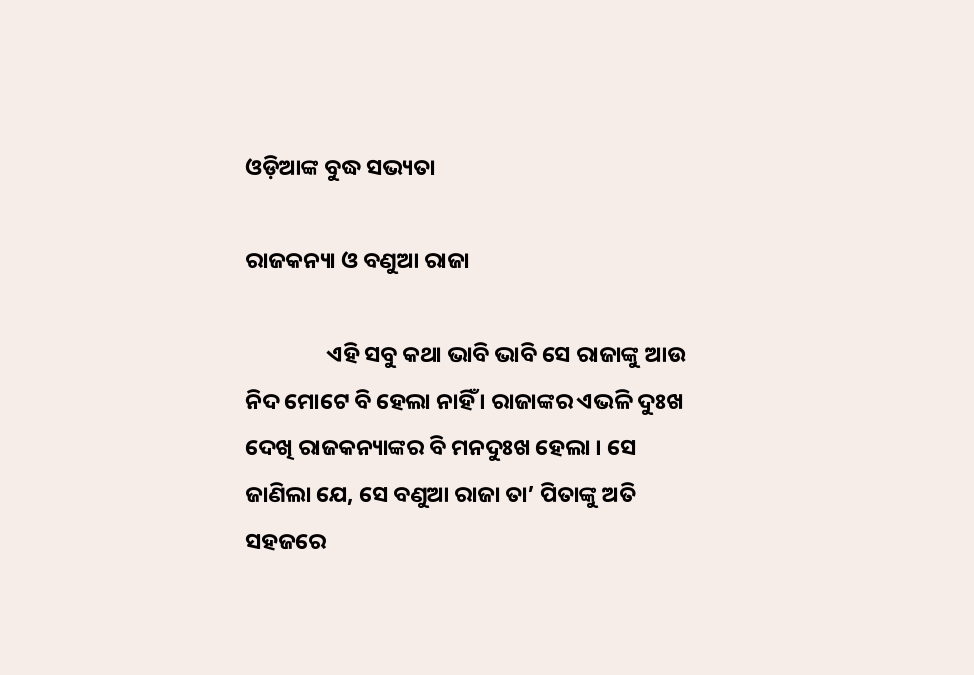ଓଡ଼ିଆଙ୍କ ବୁଦ୍ଧ ସଭ୍ୟତା

ରାଜକନ୍ୟା ଓ ବଣୁଆ ରାଜା

                ଏହି ସବୁ କଥା ଭାବି ଭାବି ସେ ରାଜାଙ୍କୁ ଆଉ ନିଦ ମୋଟେ ବି ହେଲା ନାହିଁ । ରାଜାଙ୍କର ଏଭଳି ଦୁଃଖ ଦେଖି ରାଜକନ୍ୟାଙ୍କର ବି ମନଦୁଃଖ ହେଲା । ସେ ଜାଣିଲା ଯେ, ସେ ବଣୁଆ ରାଜା ତା’ ପିତାଙ୍କୁ ଅତି ସହଜରେ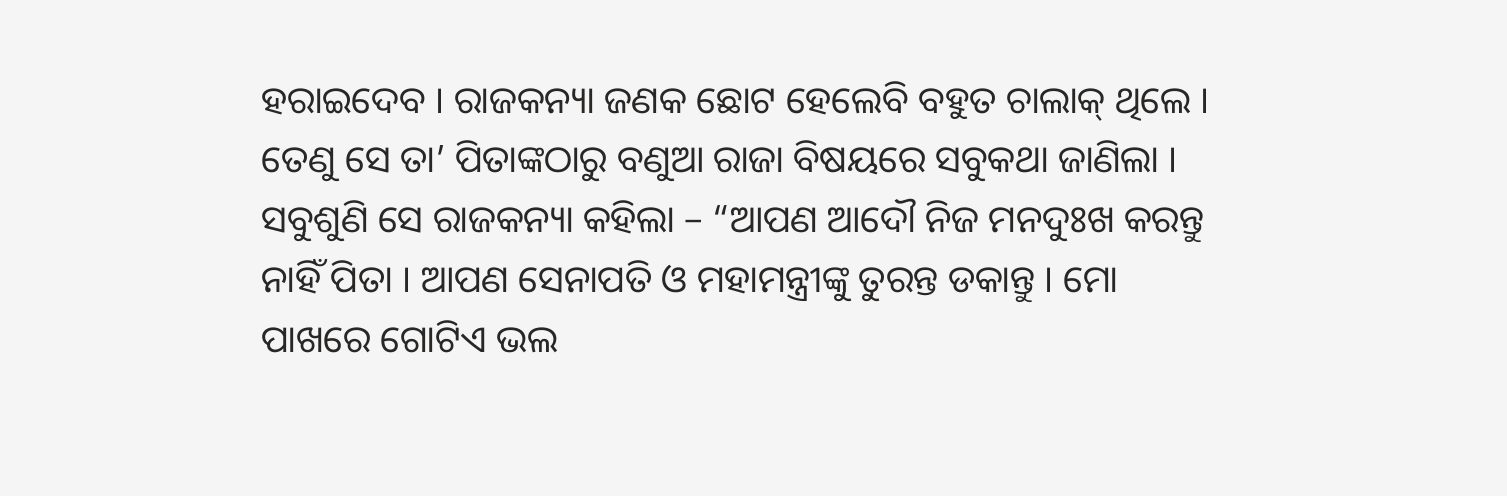ହରାଇଦେବ । ରାଜକନ୍ୟା ଜଣକ ଛୋଟ ହେଲେବି ବହୁତ ଚାଲାକ୍ ଥିଲେ । ତେଣୁ ସେ ତା’ ପିତାଙ୍କଠାରୁ ବଣୁଆ ରାଜା ବିଷୟରେ ସବୁକଥା ଜାଣିଲା । ସବୁଶୁଣି ସେ ରାଜକନ୍ୟା କହିଲା – “ଆପଣ ଆଦୌ ନିଜ ମନଦୁଃଖ କରନ୍ତୁ ନାହିଁ ପିତା । ଆପଣ ସେନାପତି ଓ ମହାମନ୍ତ୍ରୀଙ୍କୁ ତୁରନ୍ତ ଡକାନ୍ତୁ । ମୋ ପାଖରେ ଗୋଟିଏ ଭଲ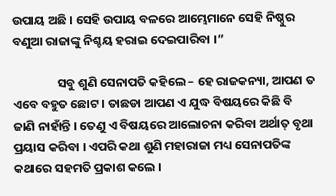ଉପାୟ ଅଛି । ସେହି ଉପାୟ ବଳରେ ଆମ୍ଭେମାନେ ସେହି ନିଷ୍ଠୁର ବଣୁଆ ରାଜାଙ୍କୁ ନିଶ୍ଚୟ ହରାଇ ଦେଇପାରିବା ।”

                ସବୁ ଶୁଣି ସେନାପତି କହିଲେ – ହେ ରାଜକନ୍ୟା, ଆପଣ ତ ଏବେ ବହୁତ ଛୋଟ । ତାଛଡା ଆପଣ ଏ ଯୁଦ୍ଧ ବିଷୟରେ କିଛି ବି ଜାଣି ନାହାଁନ୍ତି । ତେଣୁ ଏ ବିଷୟରେ ଆଲୋଚନା କରିବା ଅର୍ଥାତ୍ ବୃଥା ପ୍ରୟାସ କରିବା । ଏପରି କଥା ଶୁଣି ମହାରାଜା ମଧ୍ୟ ସେନାପତିଙ୍କ କଥାରେ ସହମତି ପ୍ରକାଶ କଲେ ।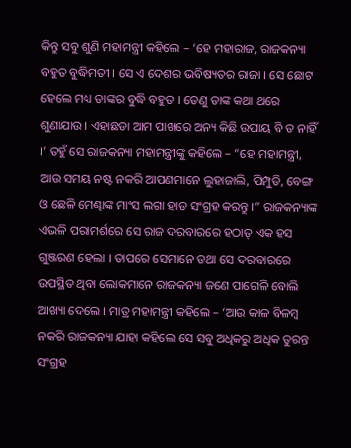କିନ୍ତୁ ସବୁ ଶୁଣି ମହାମନ୍ତ୍ରୀ କହିଲେ – ‘ହେ ମହାରାଜ, ରାଜକନ୍ୟା ବହୁତ ବୁଦ୍ଧିମତୀ । ସେ ଏ ଦେଶର ଭବିଷ୍ୟତର ରାଜା । ସେ ଛୋଟ ହେଲେ ମଧ୍ୟ ତାଙ୍କର ବୁଦ୍ଧି ବହୁତ । ତେଣୁ ତାଙ୍କ କଥା ଥରେ ଶୁଣାଯାଉ । ଏହାଛଡା ଆମ ପାଖରେ ଅନ୍ୟ କିଛି ଉପାୟ ବି ତ ନାହିଁ ।’ ତହୁଁ ସେ ରାଜକନ୍ୟା ମହାମନ୍ତ୍ରୀଙ୍କୁ କହିଲେ – “ହେ ମହାମନ୍ତ୍ରୀ, ଆଉ ସମୟ ନଷ୍ଟ ନକରି ଆପଣମାନେ ଲୁହାଜାଲି, ପିମ୍ପୁଡି, ବେଙ୍ଗ ଓ ଛେଳି ମେଣ୍ଢାଙ୍କ ମାଂସ ଲଗା ହାଡ ସଂଗ୍ରହ କରନ୍ତୁ ।” ରାଜକନ୍ୟାଙ୍କ ଏଭଳି ପରାମର୍ଶରେ ସେ ରାଜ ଦରବାରରେ ହଠାତ୍ ଏକ ହସ ଗୁଞ୍ଜରଣ ହେଲା । ତାପରେ ସେମାନେ ତଥା ସେ ଦରବାରରେ ଉପସ୍ଥିତ ଥିବା ଲୋକମାନେ ରାଜକନ୍ୟା ଜଣେ ପାଗେଳି ବୋଲି ଆଖ୍ୟା ଦେଲେ । ମାତ୍ର ମହାମନ୍ତ୍ରୀ କହିଲେ – ‘ଆଉ କାଳ ବିଳମ୍ବ ନକରି ରାଜକନ୍ୟା ଯାହା କହିଲେ ସେ ସବୁ ଅଧିକରୁ ଅଧିକ ତୁରନ୍ତ ସଂଗ୍ରହ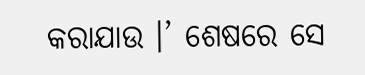କରାଯାଉ ।’ ଶେଷରେ ସେ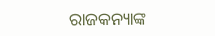ରାଜକନ୍ୟାଙ୍କ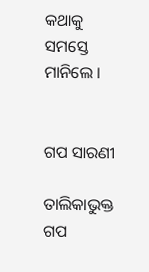କଥାକୁ ସମସ୍ତେ ମାନିଲେ ।


ଗପ ସାରଣୀ

ତାଲିକାଭୁକ୍ତ ଗପ